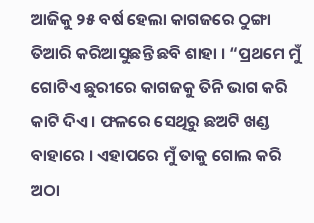ଆଜିକୁ ୨୫ ବର୍ଷ ହେଲା କାଗଜରେ ଠୁଙ୍ଗା ତିଆରି କରିଆସୁଛନ୍ତି ଛବି ଶାହା । “ପ୍ରଥମେ ମୁଁ ଗୋଟିଏ ଛୁରୀରେ କାଗଜକୁ ତିନି ଭାଗ କରି କାଟି ଦିଏ । ଫଳରେ ସେଥିରୁ ଛଅଟି ଖଣ୍ଡ ବାହାରେ । ଏହାପରେ ମୁଁ ତାକୁ ଗୋଲ କରି ଅଠା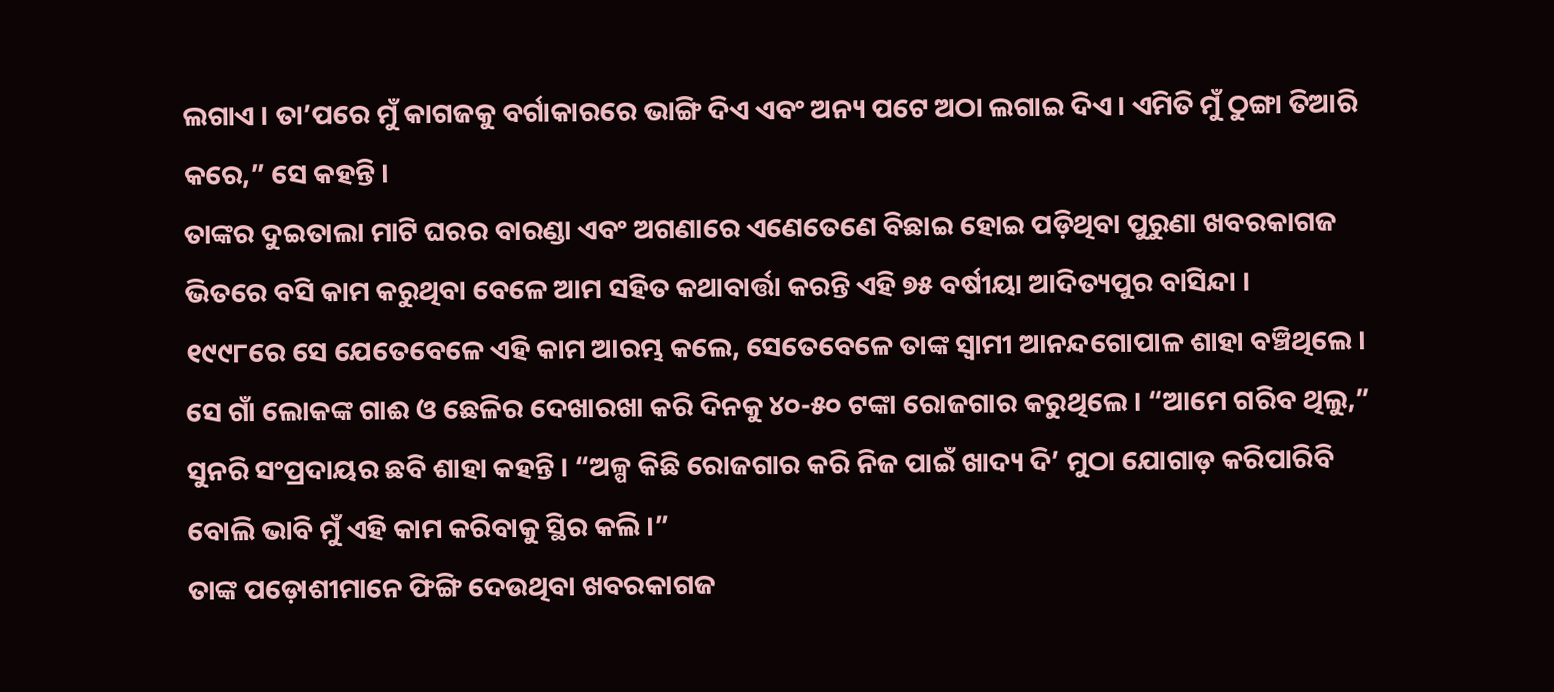ଲଗାଏ । ତା’ପରେ ମୁଁ କାଗଜକୁ ବର୍ଗାକାରରେ ଭାଙ୍ଗି ଦିଏ ଏବଂ ଅନ୍ୟ ପଟେ ଅଠା ଲଗାଇ ଦିଏ । ଏମିତି ମୁଁ ଠୁଙ୍ଗା ତିଆରି କରେ,” ସେ କହନ୍ତି ।
ତାଙ୍କର ଦୁଇତାଲା ମାଟି ଘରର ବାରଣ୍ଡା ଏବଂ ଅଗଣାରେ ଏଣେତେଣେ ବିଛାଇ ହୋଇ ପଡ଼ିଥିବା ପୁରୁଣା ଖବରକାଗଜ ଭିତରେ ବସି କାମ କରୁଥିବା ବେଳେ ଆମ ସହିତ କଥାବାର୍ତ୍ତା କରନ୍ତି ଏହି ୭୫ ବର୍ଷୀୟା ଆଦିତ୍ୟପୁର ବାସିନ୍ଦା ।
୧୯୯୮ରେ ସେ ଯେତେବେଳେ ଏହି କାମ ଆରମ୍ଭ କଲେ, ସେତେବେଳେ ତାଙ୍କ ସ୍ୱାମୀ ଆନନ୍ଦଗୋପାଳ ଶାହା ବଞ୍ଚିଥିଲେ । ସେ ଗାଁ ଲୋକଙ୍କ ଗାଈ ଓ ଛେଳିର ଦେଖାରଖା କରି ଦିନକୁ ୪୦-୫୦ ଟଙ୍କା ରୋଜଗାର କରୁଥିଲେ । “ଆମେ ଗରିବ ଥିଲୁ,” ସୁନରି ସଂପ୍ରଦାୟର ଛବି ଶାହା କହନ୍ତି । “ଅଳ୍ପ କିଛି ରୋଜଗାର କରି ନିଜ ପାଇଁ ଖାଦ୍ୟ ଦି’ ମୁଠା ଯୋଗାଡ଼ କରିପାରିବି ବୋଲି ଭାବି ମୁଁ ଏହି କାମ କରିବାକୁ ସ୍ଥିର କଲି ।”
ତାଙ୍କ ପଡ଼ୋଶୀମାନେ ଫିଙ୍ଗି ଦେଉଥିବା ଖବରକାଗଜ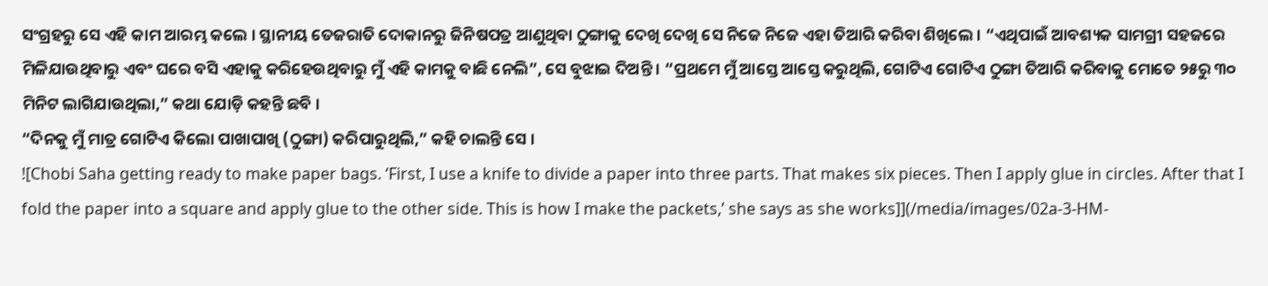ସଂଗ୍ରହରୁ ସେ ଏହି କାମ ଆରମ୍ଭ କଲେ । ସ୍ଥାନୀୟ ତେଜରାତି ଦୋକାନରୁ ଜିନିଷପତ୍ର ଆଣୁଥିବା ଠୁଙ୍ଗାକୁ ଦେଖି ଦେଖି ସେ ନିଜେ ନିଜେ ଏହା ତିଆରି କରିବା ଶିଖିଲେ । “ଏଥିପାଇଁ ଆବଶ୍ୟକ ସାମଗ୍ରୀ ସହଜରେ ମିଳିଯାଉଥିବାରୁ ଏବଂ ଘରେ ବସି ଏହାକୁ କରିହେଉଥିବାରୁ ମୁଁ ଏହି କାମକୁ ବାଛି ନେଲି”, ସେ ବୁଝାଇ ଦିଅନ୍ତି । “ପ୍ରଥମେ ମୁଁ ଆସ୍ତେ ଆସ୍ତେ କରୁଥିଲି, ଗୋଟିଏ ଗୋଟିଏ ଠୁଙ୍ଗା ତିଆରି କରିବାକୁ ମୋତେ ୨୫ରୁ ୩୦ ମିନିଟ ଲାଗିଯାଉଥିଲା,” କଥା ଯୋଡ଼ି କହନ୍ତି ଛବି ।
“ଦିନକୁ ମୁଁ ମାତ୍ର ଗୋଟିଏ କିଲୋ ପାଖାପାଖି (ଠୁଙ୍ଗା) କରିପାରୁଥିଲି,” କହି ଚାଲନ୍ତି ସେ ।
![Chobi Saha getting ready to make paper bags. ‘First, I use a knife to divide a paper into three parts. That makes six pieces. Then I apply glue in circles. After that I fold the paper into a square and apply glue to the other side. This is how I make the packets,’ she says as she works]](/media/images/02a-3-HM-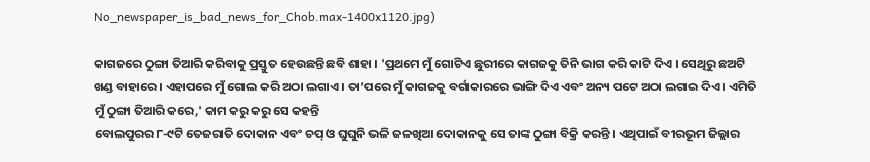No_newspaper_is_bad_news_for_Chob.max-1400x1120.jpg)

କାଗଜରେ ଠୁଙ୍ଗା ତିଆରି କରିବାକୁ ପ୍ରସ୍ତୁତ ହେଉଛନ୍ତି ଛବି ଶାହା । 'ପ୍ରଥମେ ମୁଁ ଗୋଟିଏ ଛୁରୀରେ କାଗଜକୁ ତିନି ଭାଗ କରି କାଟି ଦିଏ । ସେଥିରୁ ଛଅଟି ଖଣ୍ଡ ବାହାରେ । ଏହାପରେ ମୁଁ ଗୋଲ କରି ଅଠା ଲଗାଏ । ତା’ପରେ ମୁଁ କାଗଜକୁ ବର୍ଗାକାରରେ ଭାଙ୍ଗି ଦିଏ ଏବଂ ଅନ୍ୟ ପଟେ ଅଠା ଲଗାଇ ଦିଏ । ଏମିତି ମୁଁ ଠୁଙ୍ଗା ତିଆରି କରେ,' କାମ କରୁ କରୁ ସେ କହନ୍ତି
ବୋଲପୁରର ୮-୯ଟି ତେଜରାତି ଦୋକାନ ଏବଂ ଚପ୍ ଓ ଘୁଘୁନି ଭଳି ଜଳଖିଆ ଦୋକାନକୁ ସେ ତାଙ୍କ ଠୁଙ୍ଗା ବିକ୍ରି କରନ୍ତି । ଏଥିପାଇଁ ବୀରଭୂମ ଜିଲ୍ଲାର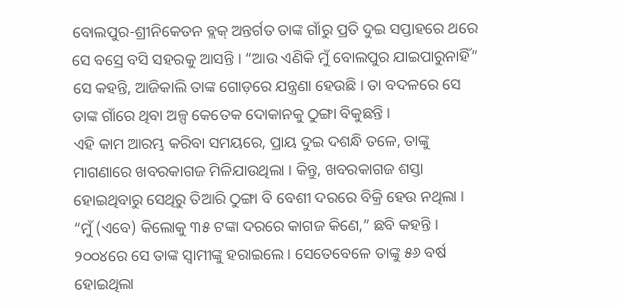ବୋଲପୁର-ଶ୍ରୀନିକେତନ ବ୍ଲକ୍ ଅନ୍ତର୍ଗତ ତାଙ୍କ ଗାଁରୁ ପ୍ରତି ଦୁଇ ସପ୍ତାହରେ ଥରେ ସେ ବସ୍ରେ ବସି ସହରକୁ ଆସନ୍ତି । “ଆଉ ଏଣିକି ମୁଁ ବୋଲପୁର ଯାଇପାରୁନାହିଁ” ସେ କହନ୍ତି, ଆଜିକାଲି ତାଙ୍କ ଗୋଡ଼ରେ ଯନ୍ତ୍ରଣା ହେଉଛି । ତା ବଦଳରେ ସେ ତାଙ୍କ ଗାଁରେ ଥିବା ଅଳ୍ପ କେତେକ ଦୋକାନକୁ ଠୁଙ୍ଗା ବିକୁଛନ୍ତି ।
ଏହି କାମ ଆରମ୍ଭ କରିବା ସମୟରେ, ପ୍ରାୟ ଦୁଇ ଦଶନ୍ଧି ତଳେ, ତାଙ୍କୁ ମାଗଣାରେ ଖବରକାଗଜ ମିଳିଯାଉଥିଲା । କିନ୍ତୁ, ଖବରକାଗଜ ଶସ୍ତା ହୋଇଥିବାରୁ ସେଥିରୁ ତିଆରି ଠୁଙ୍ଗା ବି ବେଶୀ ଦରରେ ବିକ୍ରି ହେଉ ନଥିଲା । “ମୁଁ (ଏବେ) କିଲୋକୁ ୩୫ ଟଙ୍କା ଦରରେ କାଗଜ କିଣେ,” ଛବି କହନ୍ତି ।
୨୦୦୪ରେ ସେ ତାଙ୍କ ସ୍ୱାମୀଙ୍କୁ ହରାଇଲେ । ସେତେବେଳେ ତାଙ୍କୁ ୫୬ ବର୍ଷ ହୋଇଥିଲା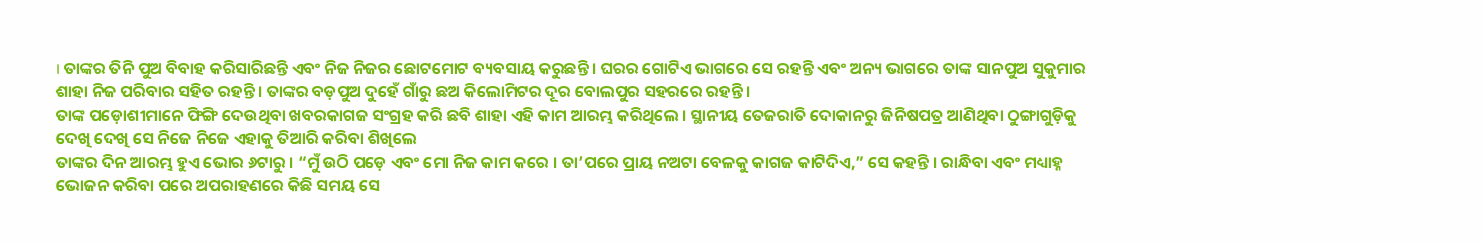। ତାଙ୍କର ତିନି ପୁଅ ବିବାହ କରିସାରିଛନ୍ତି ଏବଂ ନିଜ ନିଜର ଛୋଟମୋଟ ବ୍ୟବସାୟ କରୁଛନ୍ତି । ଘରର ଗୋଟିଏ ଭାଗରେ ସେ ରହନ୍ତି ଏବଂ ଅନ୍ୟ ଭାଗରେ ତାଙ୍କ ସାନପୁଅ ସୁକୁମାର ଶାହା ନିଜ ପରିବାର ସହିତ ରହନ୍ତି । ତାଙ୍କର ବଡ଼ପୁଅ ଦୁହେଁ ଗାଁରୁ ଛଅ କିଲୋମିଟର ଦୂର ବୋଲପୁର ସହରରେ ରହନ୍ତି ।
ତାଙ୍କ ପଡ଼ୋଶୀମାନେ ଫିଙ୍ଗି ଦେଉଥିବା ଖବରକାଗଜ ସଂଗ୍ରହ କରି ଛବି ଶାହା ଏହି କାମ ଆରମ୍ଭ କରିଥିଲେ । ସ୍ଥାନୀୟ ତେଜରାତି ଦୋକାନରୁ ଜିନିଷପତ୍ର ଆଣିଥିବା ଠୁଙ୍ଗାଗୁଡ଼ିକୁ ଦେଖି ଦେଖି ସେ ନିଜେ ନିଜେ ଏହାକୁ ତିଆରି କରିବା ଶିଖିଲେ
ତାଙ୍କର ଦିନ ଆରମ୍ଭ ହୁଏ ଭୋର ୬ଟାରୁ । “ମୁଁ ଉଠି ପଡ଼େ ଏବଂ ମୋ ନିଜ କାମ କରେ । ତା’ପରେ ପ୍ରାୟ ନଅଟା ବେଳକୁ କାଗଜ କାଟିଦିଏ,” ସେ କହନ୍ତି । ରାନ୍ଧିବା ଏବଂ ମଧ୍ୟାହ୍ନ ଭୋଜନ କରିବା ପରେ ଅପରାହଣରେ କିଛି ସମୟ ସେ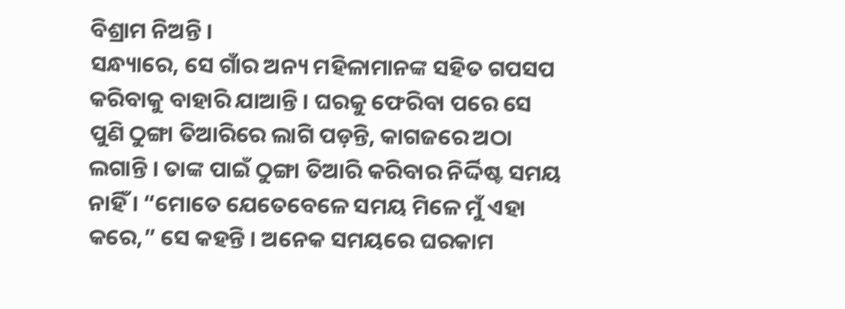ବିଶ୍ରାମ ନିଅନ୍ତି ।
ସନ୍ଧ୍ୟାରେ, ସେ ଗାଁର ଅନ୍ୟ ମହିଳାମାନଙ୍କ ସହିତ ଗପସପ କରିବାକୁ ବାହାରି ଯାଆନ୍ତି । ଘରକୁ ଫେରିବା ପରେ ସେ ପୁଣି ଠୁଙ୍ଗା ତିଆରିରେ ଲାଗି ପଡ଼ନ୍ତି, କାଗଜରେ ଅଠା ଲଗାନ୍ତି । ତାଙ୍କ ପାଇଁ ଠୁଙ୍ଗା ତିଆରି କରିବାର ନିର୍ଦ୍ଦିଷ୍ଟ ସମୟ ନାହିଁ । “ମୋତେ ଯେତେବେଳେ ସମୟ ମିଳେ ମୁଁ ଏହା କରେ,” ସେ କହନ୍ତି । ଅନେକ ସମୟରେ ଘରକାମ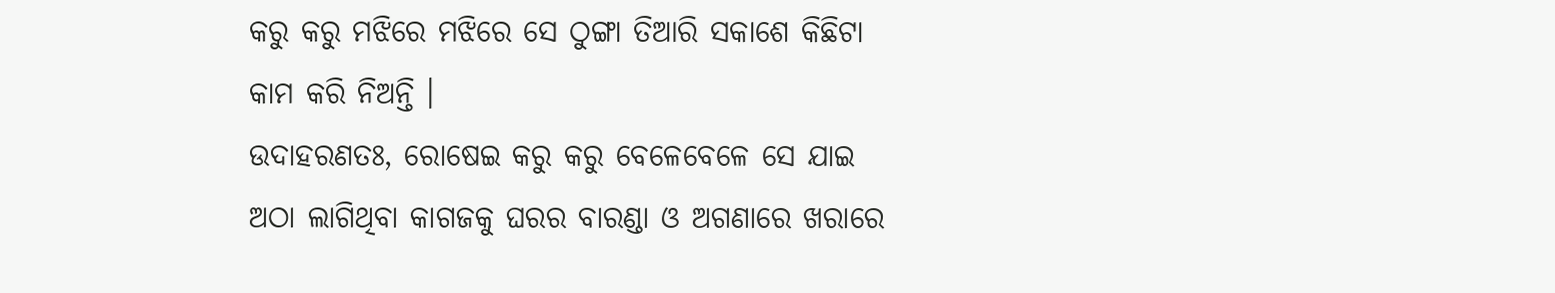କରୁ କରୁ ମଝିରେ ମଝିରେ ସେ ଠୁଙ୍ଗା ତିଆରି ସକାଶେ କିଛିଟା କାମ କରି ନିଅନ୍ତି ।
ଉଦାହରଣତଃ, ରୋଷେଇ କରୁ କରୁ ବେଳେବେଳେ ସେ ଯାଇ ଅଠା ଲାଗିଥିବା କାଗଜକୁ ଘରର ବାରଣ୍ଡା ଓ ଅଗଣାରେ ଖରାରେ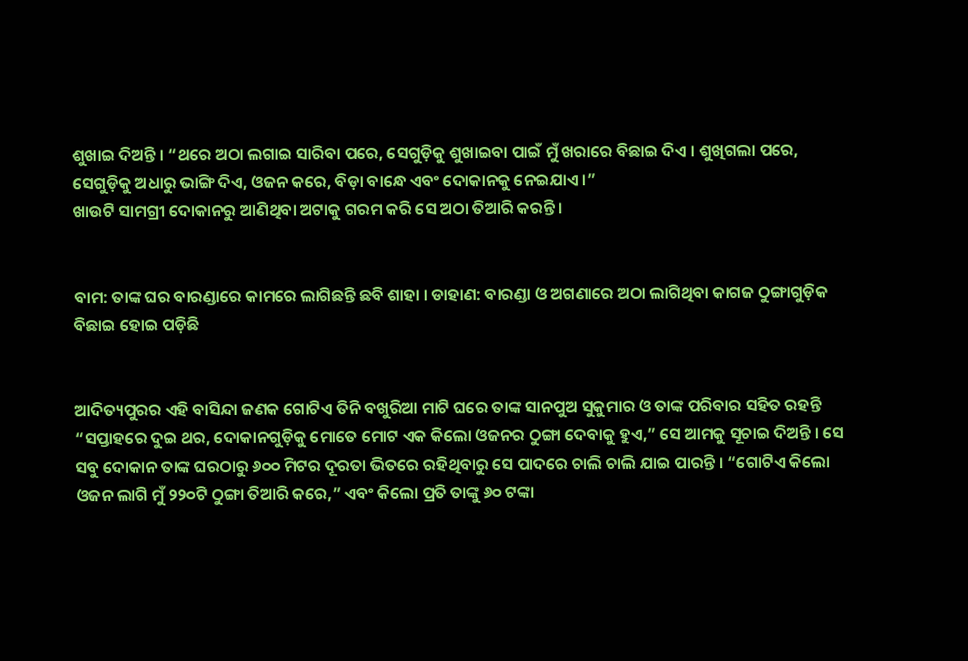ଶୁଖାଇ ଦିଅନ୍ତି । “ଥରେ ଅଠା ଲଗାଇ ସାରିବା ପରେ, ସେଗୁଡ଼ିକୁ ଶୁଖାଇବା ପାଇଁ ମୁଁ ଖରାରେ ବିଛାଇ ଦିଏ । ଶୁଖିଗଲା ପରେ, ସେଗୁଡ଼ିକୁ ଅଧାରୁ ଭାଙ୍ଗି ଦିଏ, ଓଜନ କରେ, ବିଡ଼ା ବାନ୍ଧେ ଏବଂ ଦୋକାନକୁ ନେଇଯାଏ ।”
ଖାଉଟି ସାମଗ୍ରୀ ଦୋକାନରୁ ଆଣିଥିବା ଅଟାକୁ ଗରମ କରି ସେ ଅଠା ତିଆରି କରନ୍ତି ।


ବାମ: ତାଙ୍କ ଘର ବାରଣ୍ଡାରେ କାମରେ ଲାଗିଛନ୍ତି ଛବି ଶାହା । ଡାହାଣ: ବାରଣ୍ଡା ଓ ଅଗଣାରେ ଅଠା ଲାଗିଥିବା କାଗଜ ଠୁଙ୍ଗାଗୁଡ଼ିକ ବିଛାଇ ହୋଇ ପଡ଼ିଛି


ଆଦିତ୍ୟପୁରର ଏହି ବାସିନ୍ଦା ଜଣକ ଗୋଟିଏ ତିନି ବଖୁରିଆ ମାଟି ଘରେ ତାଙ୍କ ସାନପୁଅ ସୁକୁମାର ଓ ତାଙ୍କ ପରିବାର ସହିତ ରହନ୍ତି
“ସପ୍ତାହରେ ଦୁଇ ଥର, ଦୋକାନଗୁଡ଼ିକୁ ମୋତେ ମୋଟ ଏକ କିଲୋ ଓଜନର ଠୁଙ୍ଗା ଦେବାକୁ ହୁଏ,” ସେ ଆମକୁ ସୂଚାଇ ଦିଅନ୍ତି । ସେ ସବୁ ଦୋକାନ ତାଙ୍କ ଘରଠାରୁ ୬୦୦ ମିଟର ଦୂରତା ଭିତରେ ରହିଥିବାରୁ ସେ ପାଦରେ ଚାଲି ଚାଲି ଯାଇ ପାରନ୍ତି । “ଗୋଟିଏ କିଲୋ ଓଜନ ଲାଗି ମୁଁ ୨୨୦ଟି ଠୁଙ୍ଗା ତିଆରି କରେ,” ଏବଂ କିଲୋ ପ୍ରତି ତାଙ୍କୁ ୬୦ ଟଙ୍କା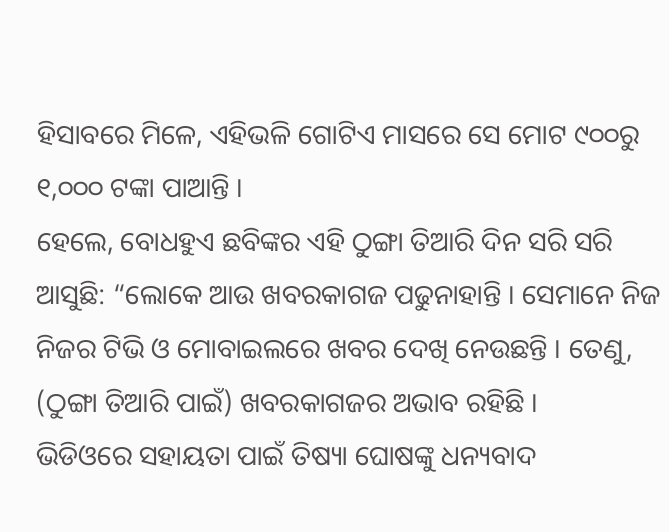ହିସାବରେ ମିଳେ, ଏହିଭଳି ଗୋଟିଏ ମାସରେ ସେ ମୋଟ ୯୦୦ରୁ ୧,୦୦୦ ଟଙ୍କା ପାଆନ୍ତି ।
ହେଲେ, ବୋଧହୁଏ ଛବିଙ୍କର ଏହି ଠୁଙ୍ଗା ତିଆରି ଦିନ ସରି ସରି ଆସୁଛି: “ଲୋକେ ଆଉ ଖବରକାଗଜ ପଢୁନାହାନ୍ତି । ସେମାନେ ନିଜ ନିଜର ଟିଭି ଓ ମୋବାଇଲରେ ଖବର ଦେଖି ନେଉଛନ୍ତି । ତେଣୁ, (ଠୁଙ୍ଗା ତିଆରି ପାଇଁ) ଖବରକାଗଜର ଅଭାବ ରହିଛି ।
ଭିଡିଓରେ ସହାୟତା ପାଇଁ ତିଷ୍ୟା ଘୋଷଙ୍କୁ ଧନ୍ୟବାଦ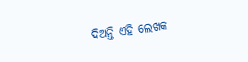ଦିଅନ୍ତି ଏହି ଲେଖକ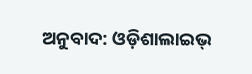ଅନୁବାଦ: ଓଡ଼ିଶାଲାଇଭ୍